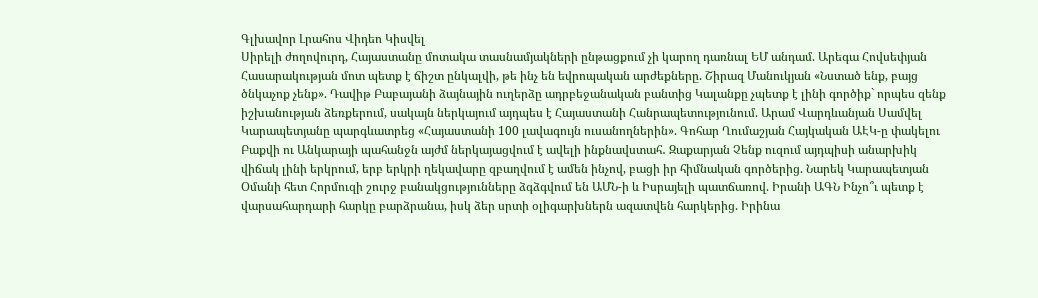Գլխավոր Լրահոս Վիդեո Կիսվել
Սիրելի ժողովուրդ, Հայաստանը մոտակա տասնամյակների ընթացքում չի կարող դառնալ ԵՄ անդամ. Արեգա Հովսեփյան Հասարակության մոտ պետք է ճիշտ ընկալվի, թե ինչ են եվրոպական արժեքները. Շիրազ Մանուկյան «Նստած ենք, բայց ծնկաչոք չենք». Դավիթ Բաբայանի ձայնային ուղերձը ադրբեջանական բանտից Կալանքը չպետք է լինի գործիք` որպես զենք իշխանության ձեռքերում, սակայն ներկայում այդպես է Հայաստանի Հանրապետությունում. Արամ Վարդևանյան Սամվել Կարապետյանը պարգևատրեց «Հայաստանի 100 լավագույն ուսանողներին». Գոհար Ղումաշյան Հայկական ԱԷԿ-ը փակելու Բաքվի ու Անկարայի պահանջն այժմ ներկայացվում է ավելի ինքնավստահ․ Զաքարյան Չենք ուզում այդպիսի անարխիկ վիճակ լինի երկրում, երբ երկրի ղեկավարը զբաղվում է ամեն ինչով, բացի իր հիմնական գործերից. Նարեկ Կարապետյան Օմանի հետ Հորմուզի շուրջ բանակցությունները ձգձգվում են ԱՄՆ-ի և Իսրայելի պատճառով. Իրանի ԱԳՆ Ինչո՞ւ պետք է վարսահարդարի հարկը բարձրանա, իսկ ձեր սրտի օլիգարխներն ազատվեն հարկերից. Իրինա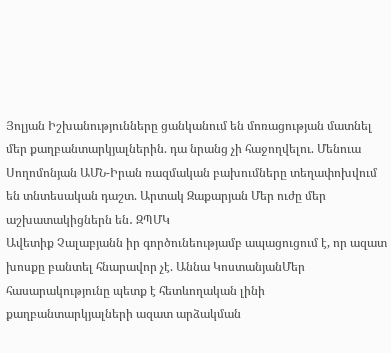Յոլյան Իշխանությունները ցանկանում են մոռացության մատնել մեր քաղբանտարկյալներին. դա նրանց չի հաջողվելու. Մենուա Սողոմոնյան ԱՄՆ-Իրան ռազմական բախումները տեղափոխվում են տնտեսական դաշտ. Արտակ Զաքարյան Մեր ուժը մեր աշխատակիցներն են․ ԶՊՄԿ
Ավետիք Չալաբյանն իր գործունեությամբ ապացուցում է, որ ազատ խոսքը բանտել հնարավոր չէ. Աննա ԿոստանյանՄեր հասարակությունը պետք է հետևողական լինի քաղբանտարկյալների ազատ արձակման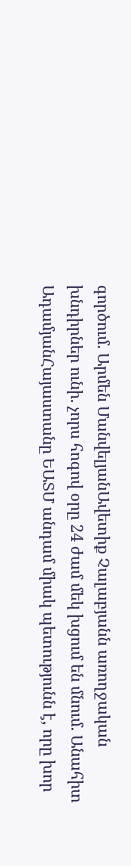գործում. Արմեն ՄանվելյանԱվետիք Չալաբյանն առողջական խնդիրներ ունի. չորս հոգով օրը 24 ժամ մեկ խցում են մնում. Անահիտ ԱդամյանՀայաստանը ԵԱՏՄ անդամ միակ պետությունն է, որը խոր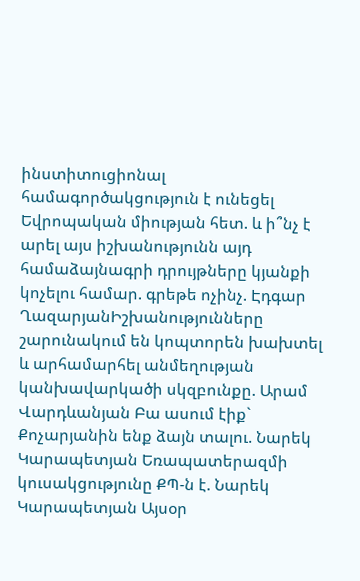ինստիտուցիոնալ համագործակցություն է ունեցել Եվրոպական միության հետ. և ի՞նչ է արել այս իշխանությունն այդ համաձայնագրի դրույթները կյանքի կոչելու համար. գրեթե ոչինչ. Էդգար ՂազարյանԻշխանությունները շարունակում են կոպտորեն խախտել և արհամարհել անմեղության կանխավարկածի սկզբունքը. Արամ Վարդևանյան Բա ասում էիք` Քոչարյանին ենք ձայն տալու. Նարեկ Կարապետյան Եռապատերազմի կուսակցությունը ՔՊ-ն է. Նարեկ Կարապետյան Այսօր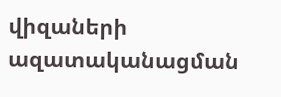վիզաների ազատականացման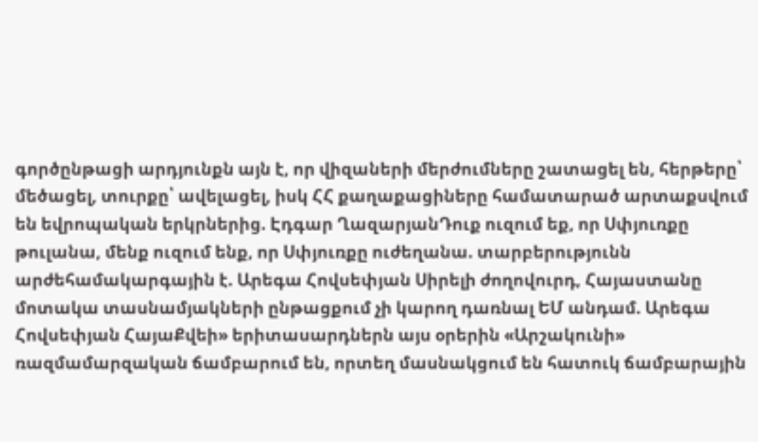գործընթացի արդյունքն այն է, որ վիզաների մերժումները շատացել են, հերթերը՝ մեծացել, տուրքը՝ ավելացել, իսկ ՀՀ քաղաքացիները համատարած արտաքսվում են եվրոպական երկրներից. Էդգար ՂազարյանԴուք ուզում եք, որ Սփյուռքը թուլանա, մենք ուզում ենք, որ Սփյուռքը ուժեղանա. տարբերությունն արժեհամակարգային է. Արեգա Հովսեփյան Սիրելի ժողովուրդ, Հայաստանը մոտակա տասնամյակների ընթացքում չի կարող դառնալ ԵՄ անդամ. Արեգա Հովսեփյան ՀայաՔվեի» երիտասարդներն այս օրերին «Արշակունի» ռազմամարզական ճամբարում են, որտեղ մասնակցում են հատուկ ճամբարային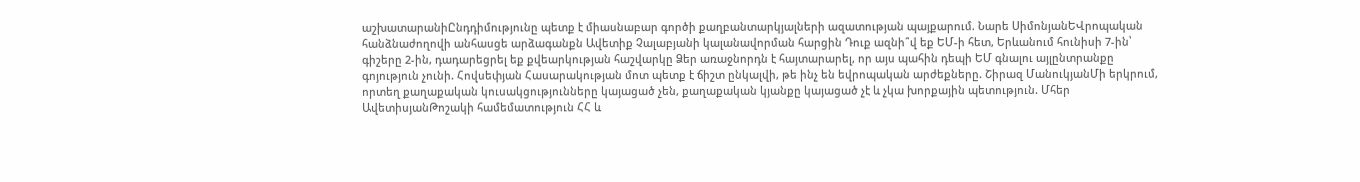աշխատարանիԸնդդիմությունը պետք է միասնաբար գործի քաղբանտարկյալների ազատության պայքարում. Նարե ՍիմոնյանԵՎրոպական հանձնաժողովի անհասցե արձագանքն Ավետիք Չալաբյանի կալանավորման հարցին Դուք ազնի՞վ եք ԵՄ-ի հետ, Երևանում հունիսի 7-ին՝ գիշերը 2-ին, դադարեցրել եք քվեարկության հաշվարկը Ձեր առաջնորդն է հայտարարել, որ այս պահին դեպի ԵՄ գնալու այլընտրանքը գոյություն չունի. Հովսեփյան Հասարակության մոտ պետք է ճիշտ ընկալվի, թե ինչ են եվրոպական արժեքները. Շիրազ ՄանուկյանՄի երկրում, որտեղ քաղաքական կուսակցությունները կայացած չեն, քաղաքական կյանքը կայացած չէ և չկա խորքային պետություն. Մհեր ԱվետիսյանԹոշակի համեմատություն ՀՀ և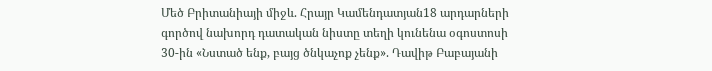Մեծ Բրիտանիայի միջև. Հրայր Կամենդատյան18 արդարների գործով նախորդ դատական նիստը տեղի կունենա օգոստոսի 30-ին «Նստած ենք, բայց ծնկաչոք չենք». Դավիթ Բաբայանի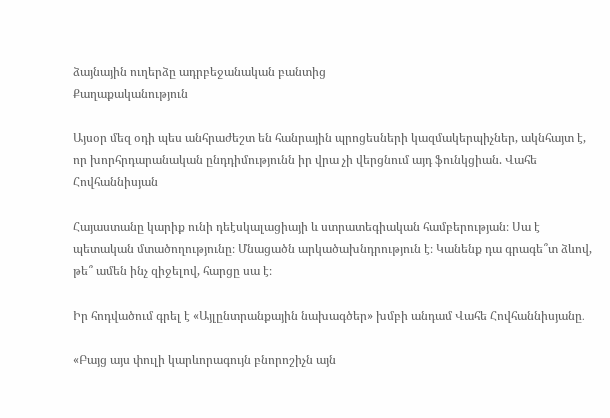ձայնային ուղերձը ադրբեջանական բանտից
Քաղաքականություն

Այսօր մեզ օդի պես անհրաժեշտ են հանրային պրոցեսների կազմակերպիչներ, ակնհայտ է, որ խորհրդարանական ընդդիմությունն իր վրա չի վերցնում այդ ֆունկցիան. Վահե Հովհաննիսյան

Հայաստանը կարիք ունի դեէսկալացիայի և ստրատեգիական համբերության։ Սա է պետական մտածողությունը։ Մնացածն արկածախնդրություն է։ Կանենք դա գրագե՞տ ձևով, թե՞ ամեն ինչ զիջելով, հարցը սա է։

Իր հոդվածում գրել է «Այլընտրանքային նախագծեր» խմբի անդամ Վահե Հովհաննիսյանը․

«Բայց այս փուլի կարևորագույն բնորոշիչն այն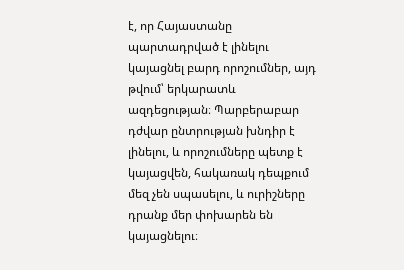է, որ Հայաստանը պարտադրված է լինելու կայացնել բարդ որոշումներ, այդ թվում՝ երկարատև ազդեցության։ Պարբերաբար դժվար ընտրության խնդիր է լինելու, և որոշումները պետք է կայացվեն, հակառակ դեպքում մեզ չեն սպասելու, և ուրիշները դրանք մեր փոխարեն են կայացնելու։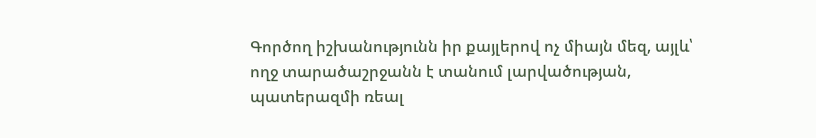Գործող իշխանությունն իր քայլերով ոչ միայն մեզ, այլև՝ ողջ տարածաշրջանն է տանում լարվածության, պատերազմի ռեալ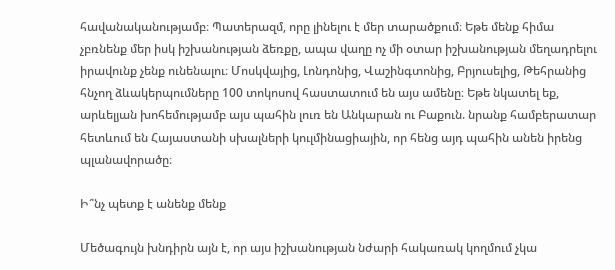հավանականությամբ։ Պատերազմ, որը լինելու է մեր տարածքում։ Եթե մենք հիմա չբռնենք մեր իսկ իշխանության ձեռքը, ապա վաղը ոչ մի օտար իշխանության մեղադրելու իրավունք չենք ունենալու։ Մոսկվայից, Լոնդոնից, Վաշինգտոնից, Բրյուսելից, Թեհրանից հնչող ձևակերպումները 100 տոկոսով հաստատում են այս ամենը։ Եթե նկատել եք, արևելյան խոհեմությամբ այս պահին լուռ են Անկարան ու Բաքուն. նրանք համբերատար հետևում են Հայաստանի սխալների կուլմինացիային, որ հենց այդ պահին անեն իրենց պլանավորածը։

Ի՞նչ պետք է անենք մենք

Մեծագույն խնդիրն այն է, որ այս իշխանության նժարի հակառակ կողմում չկա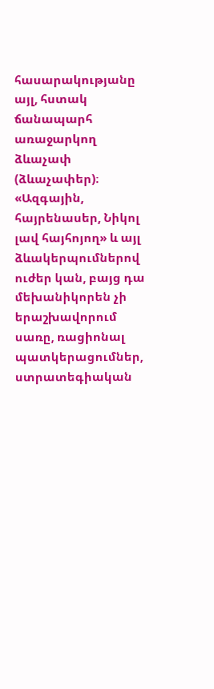հասարակությանը այլ, հստակ ճանապարհ առաջարկող ձևաչափ (ձևաչափեր)։ «Ազգային, հայրենասեր, Նիկոլ լավ հայհոյող» և այլ ձևակերպումներով ուժեր կան, բայց դա մեխանիկորեն չի երաշխավորում սառը, ռացիոնալ պատկերացումներ, ստրատեգիական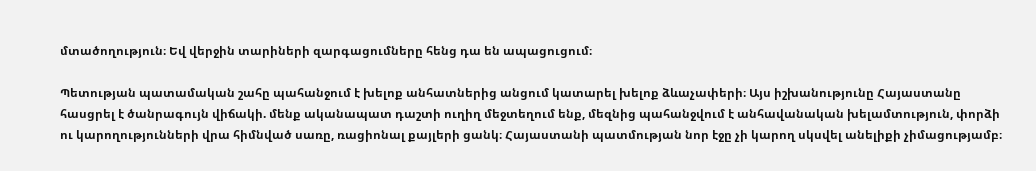մտածողություն։ Եվ վերջին տարիների զարգացումները հենց դա են ապացուցում։

Պետության պատամական շահը պահանջում է խելոք անհատներից անցում կատարել խելոք ձևաչափերի։ Այս իշխանությունը Հայաստանը հասցրել է ծանրագույն վիճակի. մենք ականապատ դաշտի ուղիղ մեջտեղում ենք, մեզնից պահանջվում է անհավանական խելամտություն, փորձի ու կարողությունների վրա հիմնված սառը, ռացիոնալ քայլերի ցանկ։ Հայաստանի պատմության նոր էջը չի կարող սկսվել անելիքի չիմացությամբ։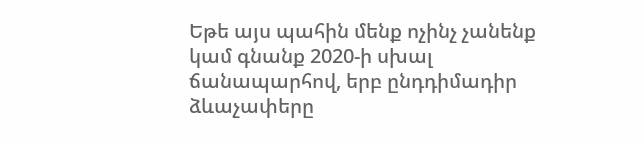Եթե այս պահին մենք ոչինչ չանենք կամ գնանք 2020-ի սխալ ճանապարհով, երբ ընդդիմադիր ձևաչափերը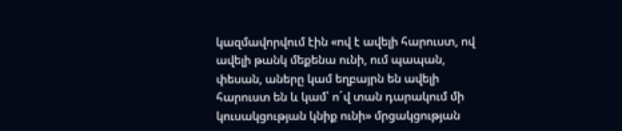կազմավորվում էին «ով է ավելի հարուստ, ով ավելի թանկ մեքենա ունի, ում պապան, փեսան, աները կամ եղբայրն են ավելի հարուստ են և կամ՝ ո´վ տան դարակում մի կուսակցության կնիք ունի» մրցակցության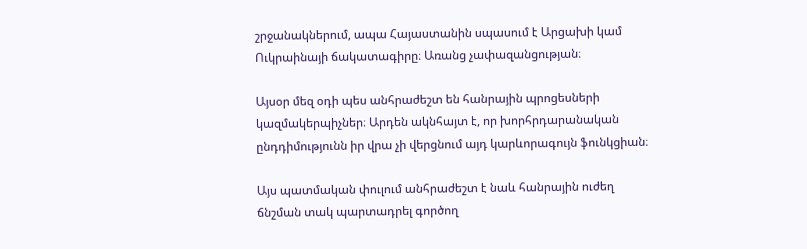շրջանակներում, ապա Հայաստանին սպասում է Արցախի կամ Ուկրաինայի ճակատագիրը։ Առանց չափազանցության։

Այսօր մեզ օդի պես անհրաժեշտ են հանրային պրոցեսների կազմակերպիչներ։ Արդեն ակնհայտ է, որ խորհրդարանական ընդդիմությունն իր վրա չի վերցնում այդ կարևորագույն ֆունկցիան։

Այս պատմական փուլում անհրաժեշտ է նաև հանրային ուժեղ ճնշման տակ պարտադրել գործող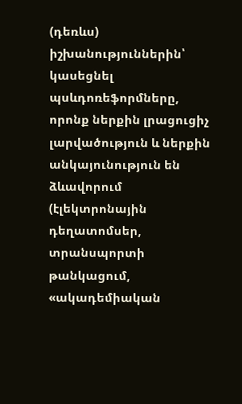(դեռևս) իշխանություններին՝ կասեցնել պսևդոռեֆորմները, որոնք ներքին լրացուցիչ լարվածություն և ներքին անկայունություն են ձևավորում (էլեկտրոնային դեղատոմսեր, տրանսպորտի թանկացում, «ակադեմիական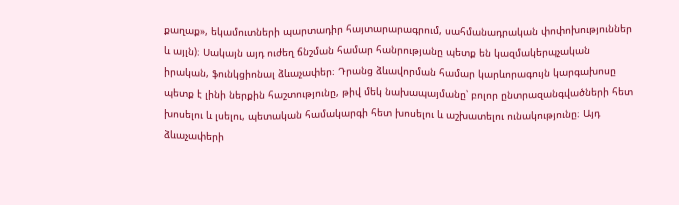քաղաք», եկամուտների պարտադիր հայտարարագրում, սահմանադրական փոփոխություններ և այլն)։ Սակայն այդ ուժեղ ճնշման համար հանրությանը պետք են կազմակերպչական իրական, ֆունկցիոնալ ձևաչափեր։ Դրանց ձևավորման համար կարևորագույն կարգախոսը պետք է լինի ներքին հաշտությունը, թիվ մեկ նախապայմանը՝ բոլոր ընտրազանգվածների հետ խոսելու և լսելու, պետական համակարգի հետ խոսելու և աշխատելու ունակությունը։ Այդ ձևաչափերի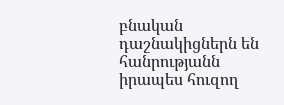բնական դաշնակիցներն են հանրությանն իրապես հուզող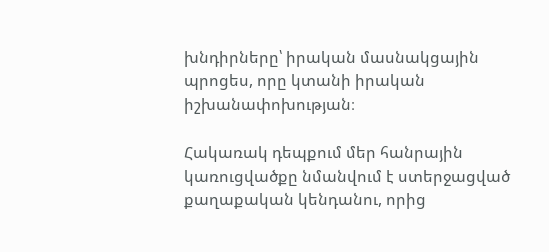խնդիրները՝ իրական մասնակցային պրոցես, որը կտանի իրական իշխանափոխության։

Հակառակ դեպքում մեր հանրային կառուցվածքը նմանվում է ստերջացված քաղաքական կենդանու, որից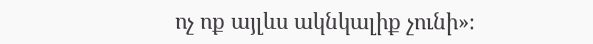ոչ ոք այլևս ակնկալիք չունի»։